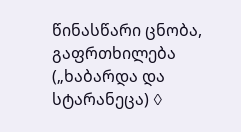წინასწარი ცნობა, გაფრთხილება („ხაბარდა და სტარანეცა) ◊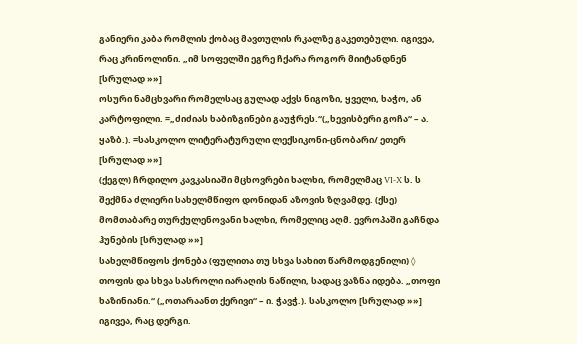განიერი კაბა რომლის ქობაც მავთულის რკალზე გაკეთებული. იგივეა, რაც კრინოლინი. „იმ სოფელში ეგრე ჩქარა როგორ მიიტანდნენ [სრულად »»]
ოსური ნამცხვარი რომელსაც გულად აქვს ნიგოზი, ყველი, ხაჭო, ან კარტოფილი. =„ძიძიას ხაბიზგინები გაუჭრეს.“(„ხევისბერი გოჩა“ – ა. ყაზბ.). =სასკოლო ლიტერატურული ლექსიკონი-ცნობარი/ ეთერ [სრულად »»]
(ქეგლ) ჩრდილო კავკასიაში მცხოვრები ხალხი, რომელმაც VI-X ს. ს შექმნა ძლიერი სახელმწიფო დონიდან აზოვის ზღვამდე. (ქსე) მომთაბარე თურქულენოვანი ხალხი, რომელიც აღმ. ევროპაში გაჩნდა ჰუნების [სრულად »»]
სახელმწიფოს ქონება (ფულითა თუ სხვა სახით წარმოდგენილი) ◊ თოფის და სხვა სასროლი იარაღის ნაწილი, სადაც ვაზნა იდება. „თოფი ხაზინიანი.“ („ოთარაანთ ქერივი“ – ი. ჭავჭ.). სასკოლო [სრულად »»]
იგივეა, რაც დერგი.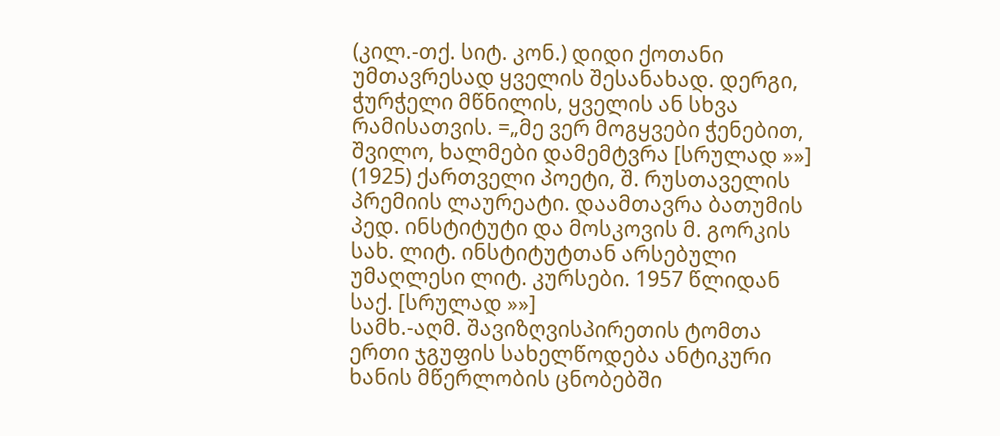(კილ.-თქ. სიტ. კონ.) დიდი ქოთანი უმთავრესად ყველის შესანახად. დერგი, ჭურჭელი მწნილის, ყველის ან სხვა რამისათვის. =„მე ვერ მოგყვები ჭენებით, შვილო, ხალმები დამემტვრა [სრულად »»]
(1925) ქართველი პოეტი, შ. რუსთაველის პრემიის ლაურეატი. დაამთავრა ბათუმის პედ. ინსტიტუტი და მოსკოვის მ. გორკის სახ. ლიტ. ინსტიტუტთან არსებული უმაღლესი ლიტ. კურსები. 1957 წლიდან საქ. [სრულად »»]
სამხ.-აღმ. შავიზღვისპირეთის ტომთა ერთი ჯგუფის სახელწოდება ანტიკური ხანის მწერლობის ცნობებში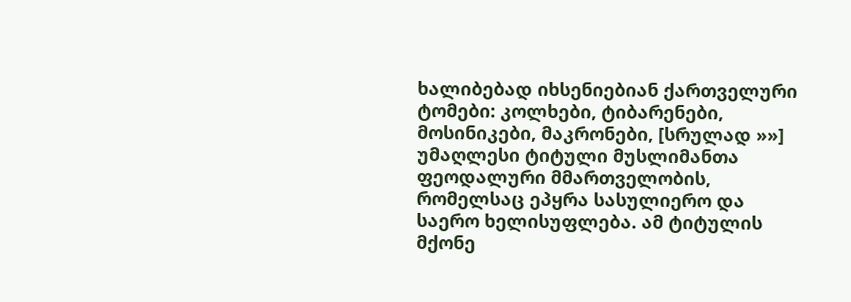ხალიბებად იხსენიებიან ქართველური ტომები: კოლხები, ტიბარენები, მოსინიკები, მაკრონები, [სრულად »»]
უმაღლესი ტიტული მუსლიმანთა ფეოდალური მმართველობის, რომელსაც ეპყრა სასულიერო და საერო ხელისუფლება. ამ ტიტულის მქონე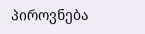პიროვნება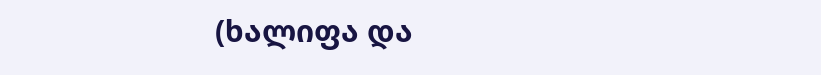(ხალიფა და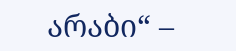არაბი“ –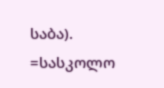საბა). =სასკოლო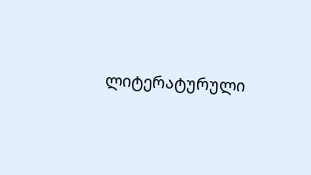ლიტერატურული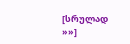[სრულად »»]